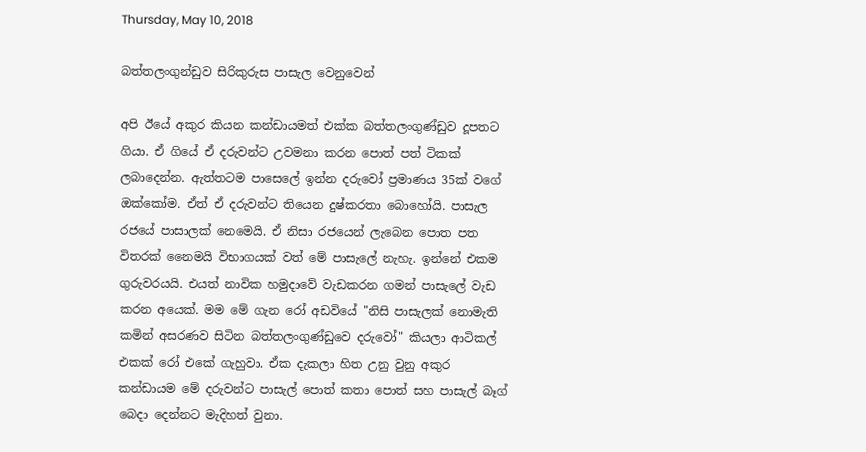Thursday, May 10, 2018

බත්තලංගුන්ඩුව සිරිකුරුස පාසැල වෙනුවෙන්

අපි ඊයේ අකුර කියන කන්ඩායමත් එක්ක බත්තලංගුණ්ඩුව දූපතට ගියා. ඒ ගියේ ඒ දරුවන්ට උවමනා කරන පොත් පත් ටිකක් ලබාදෙන්න. ඇත්තටම පාසෙලේ ඉන්න දරුවෝ ප්‍රමාණය 35ක් වගේ ඔක්කෝම. ඒත් ඒ දරුවන්ට තියෙන දුෂ්කරතා බොහෝයි. පාසැල රජයේ පාසාලක් නෙමෙයි. ඒ නිසා රජයෙන් ලැබෙන පොත පත විතරක් නෛමයි විභාගයක් වත් මේ පාසැලේ නැහැ. ඉන්නේ එකම ගුරුවරයයි. එයත් නාවික හමුදාවේ වැඩකරන ගමන් පාසැලේ වැඩ කරන අයෙක්. මම මේ ගැන රෝ අඩවියේ "නිසි පාසැලක් නොමැති කමින් අසරණව සිටින බත්තලංගුණ්ඩුවෙ දරුවෝ" කියලා ආටිකල් එකක් රෝ එකේ ගැහුවා. ඒක දැකලා හිත උනු වුනු අකුර කන්ඩායම මේ දරුවන්ට පාසැල් පොත් කතා පොත් සහ පාසැල් බෑග් බෙදා දෙන්නට මැදිහත් වුනා.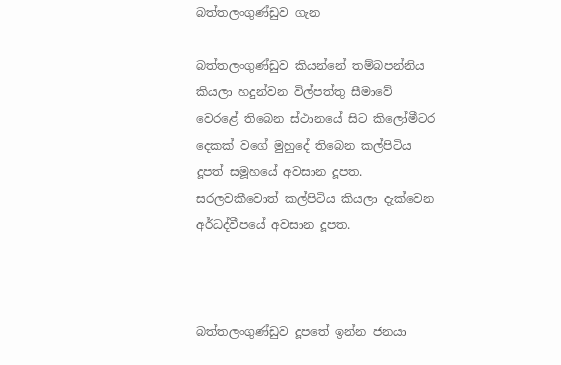බත්තලංගුණ්ඩුව ගැන

බත්තලංගුණ්ඩුව කියන්නේ තම්බපන්නිය කියලා හදුන්වන විල්පත්තු සීමාවේ වෙරළේ තිබෙන ස්ථානයේ සිට කිලෝමීටර දෙකක් වගේ මුහුදේ තිබෙන කල්පිටිය දූපත් සමූහයේ අවසාන දූපත. සරලවකීවොත් කල්පිටිය කියලා දැක්වෙන අර්ධද්වීපයේ අවසාන දූපත.



බත්තලංගුණ්ඩුව දූපතේ ඉන්න ජනයා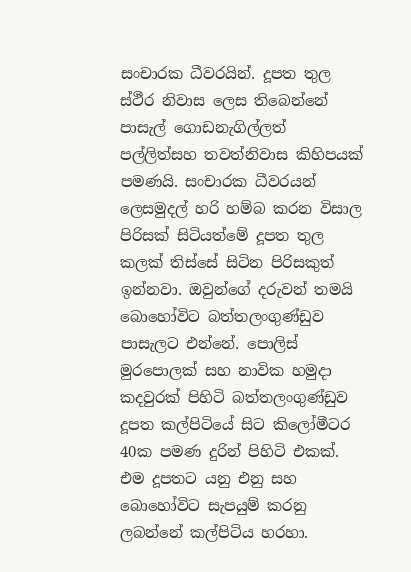සංචාරක ධීවරයින්. දූපත තුල ස්ථීර නිවාස ලෙස තිබෙන්නේ පාසැල් ගොඩනැගිල්ලත් පල්ලිත්සහ තවත්නිවාස කිහිපයක් පමණයි. සංචාරක ධීවරයන් ලෙසමුදල් හරි හම්බ කරන විසාල පිරිසක් සිටියත්මේ දූපත තුල කලක් තිස්සේ සිටින පිරිසකුත් ඉන්නවා. ඔවුන්ගේ දරුවන් තමයි බොහෝවිට බත්තලංගුණ්ඩුව පාසැලට එන්නේ. පොලිස් මුරපොලක් සහ නාවික හමුදා කදවුරක් පිහිටි බත්තලංගුණ්ඩුව දූපත කල්පිටියේ සිට කිලෝමීටර 40ක පමණ දුරින් පිහිටි එකක්. එම දූපතට යනු එනු සහ බොහෝවිට සැපයුම් කරනු ලබන්නේ කල්පිටිය හරහා.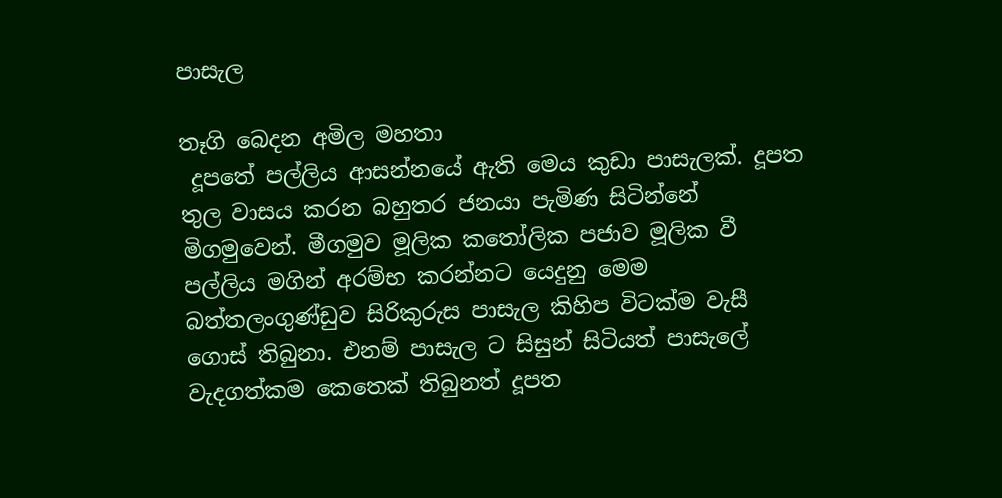පාසැල

තෑගි බෙදන අමිල මහතා
 දූපතේ පල්ලිය ආසන්නයේ ඇති මෙය කුඩා පාසැලක්. දූපත තුල වාසය කරන බහුතර ජනයා පැමිණ සිටින්නේ මිගමුවෙන්. මීගමුව මූලික කතෝලික පජාව මූලික වී පල්ලිය මගින් අරම්භ කරන්නට යෙදුනු මෙම බත්තලංගුණ්ඩුව සිරිකුරුස පාසැල කිහිප විටක්ම වැසී ගොස් තිබුනා. එනම් පාසැල ට සිසුන් සිටියත් පාසැලේ වැදගත්කම කෙතෙක් තිබුනත් දූපත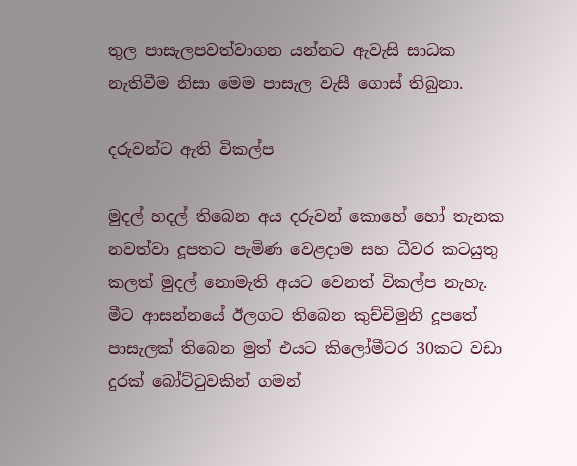තුල පාසැලපවත්වාගන යන්නට ඇවැසි සාධක නැතිවීම නිසා මෙම පාසැල වැසී ගොස් තිබුනා.

දරුවන්ට ඇති විකල්ප

මුදල් හදල් තිබෙන අය දරුවන් කොහේ හෝ තැනක නවත්වා දූපතට පැමිණ වෙළදාම සහ ධීවර කටයුතු කලත් මුදල් නොමැති අයට වෙනත් විකල්ප නැහැ. මීට ආසන්නයේ ඊලගට තිබෙන කුච්චිමුනි දූපතේ පාසැලක් තිබෙන මුත් එයට කිලෝමීටර 30කට වඩා දුරක් බෝට්ටුවකින් ගමන්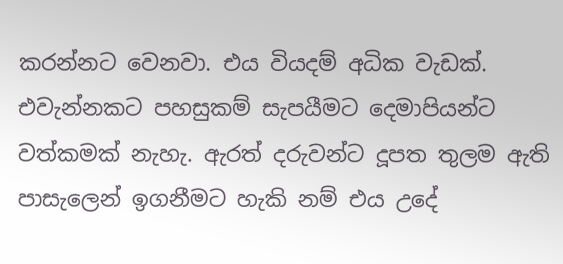කරන්නට වෙනවා. එය වියදම් අධික වැඩක්. එවැන්නකට පහසුකම් සැපයීමට දෙමාපියන්ට වත්කමක් නැහැ. ඇරත් දරුවන්ට දූපත තුලම ඇති පාසැලෙන් ඉගනීමට හැකි නම් එය උදේ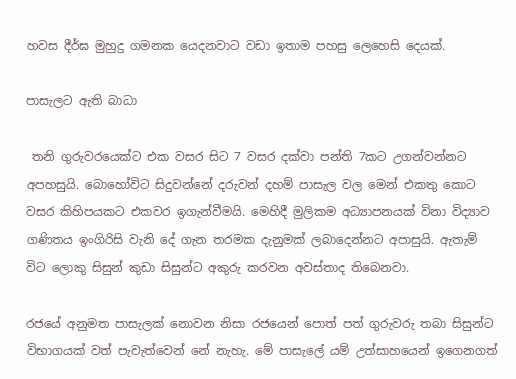හවස දීර්ඝ මුහුදු ගමනක යෙදනවාට වඩා ඉතාම පහසු ලෙහෙසි දෙයක්.

පාසැලට ඇති බාධා

 තනි ගුරුවරයෙක්ට එක වසර සිට 7 වසර දක්වා පන්ති 7කට උගන්වන්නට අපහසුයි. බොහෝවිට සිදුවන්නේ දරුවන් දහම් පාසැල වල මෙන් එකතු කොට වසර කිහිපයකට එකවර ඉගැන්වීමයි. මෙහිදී මුලිකම අධ්‍යාපනයක් විනා විද්‍යාව ගණිතය ඉංගිරිසි වැනි දේ ගැන තරමක දැනුමක් ලබාදෙන්නට අපාසුයි. ඇතැම් විට ලොකු සිසුන් කුඩා සිසුන්ට අකුරු කරවන අවස්තාද තිබෙනවා.

රජයේ අනුමත පාසැලක් නොවන නිසා රජයෙන් පොත් පත් ගුරුවරු තබා සිසුන්ට විභාගයක් වත් පැවැත්වෙන් නේ නැහැ. මේ පාසැලේ යම් උත්සාහයෙන් ඉගෙනගත්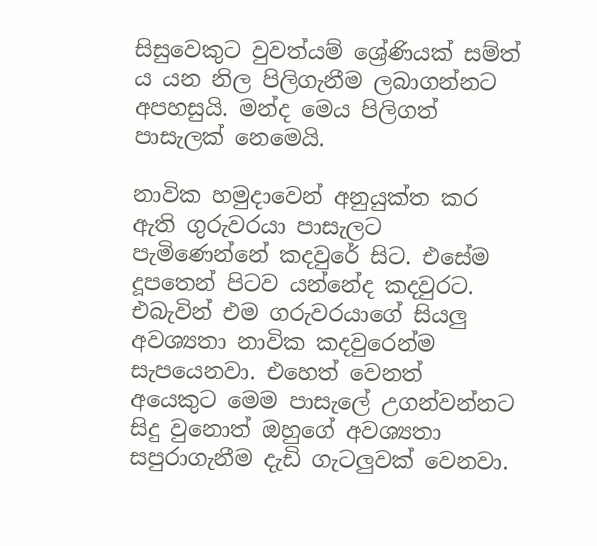සිසුවෙකුට වුවත්යම් ශ්‍රේණියක් සම්ත් ය යන නිල පිලිගැනීම ලබාගන්නට අපහසුයි. මන්ද මෙය පිලිගත් පාසැලක් නෙමෙයි.

නාවික හමුදාවෙන් අනුයුක්ත කර ඇති ගුරුවරයා පාසැලට පැමිණෙන්නේ කදවුරේ සිට. එසේම දූපතෙන් පිටව යන්නේද කදවුරට. එබැවින් එම ගරුවරයාගේ සියලු අවශ්‍යතා නාවික කදවුරෙන්ම සැපයෙනවා. එහෙත් වෙනත් අයෙකුට මෙම පාසැලේ උගන්වන්නට සිදු වුනොත් ඔහුගේ අවශ්‍යතා සපුරාගැනීම දැඩි ගැටලුවක් වෙනවා.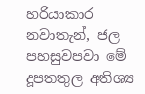හරියාකාර නවාතැන්, ජල පහසුවපවා මේ දූපතතුල අතිශ්‍ය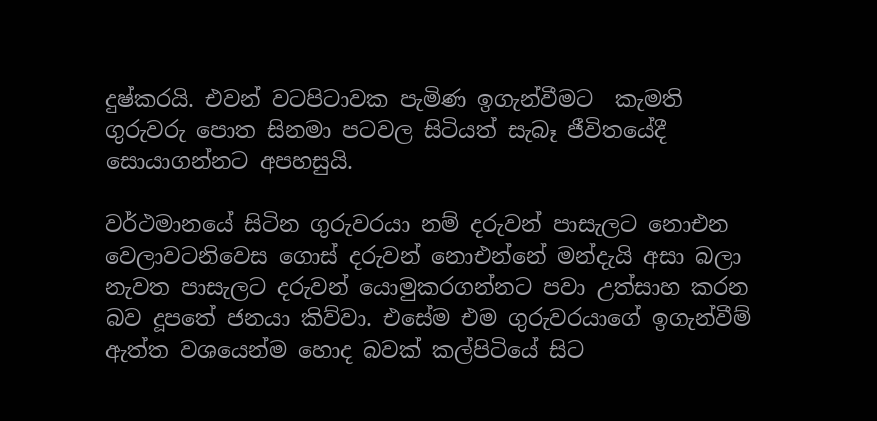දුෂ්කරයි. එවන් වටපිටාවක පැමිණ ඉගැන්වීමට  කැමති ගුරුවරු පොත සිනමා පටවල සිටියත් සැබෑ ජීවිතයේදී සොයාගන්නට අපහසුයි.

වර්ථමානයේ සිටින ගුරුවරයා නම් දරුවන් පාසැලට නොඑන වෙලාවටනිවෙස ගොස් දරුවන් නොඑන්නේ මන්දැයි අසා බලා නැවත පාසැලට දරුවන් යොමුකරගන්නට පවා උත්සාහ කරන බව දූපතේ ජනයා කිව්වා. එසේම එම ගුරුවරයාගේ ඉගැන්වීම් ඇත්ත වශයෙන්ම හොද බවක් කල්පිටියේ සිට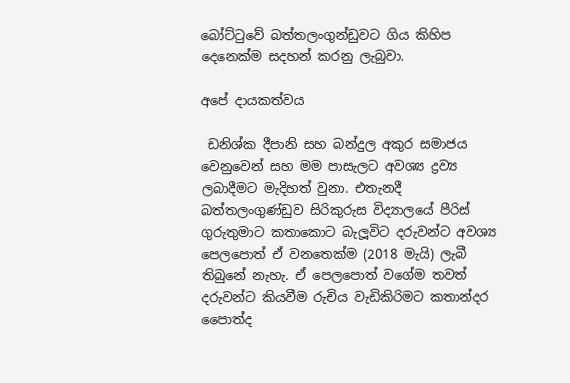බෝට්ටුවේ බත්තලංගුන්ඩුවට ගිය කිහිප දෙනෙක්ම සදහන් කරනු ලැබුවා.

අපේ දායකත්වය

 ඩනිශ්ක දීපානි සහ බන්දුල අකුර සමාජය වෙනුවෙන් සහ මම පාසැලට අවශ්‍ය ද්‍රව්‍ය ලබාදීමට මැදිහත් වුනා. එතැනදී බත්තලංගුණ්ඩුව සිරිකුරුස විද්‍යාලයේ පීරිස් ගුරුතුමාට කතාකොට බැලූවිට දරුවන්ට අවශ්‍ය පෙලපොත් ඒ වනතෙක්ම (2018 මැයි) ලැබී තිබුනේ නැහැ. ඒ පෙලපොත් වගේම තවත් දරුවන්ට කියවීම රුචිය වැඩිකිරිමට කතාන්දර පෛාත්ද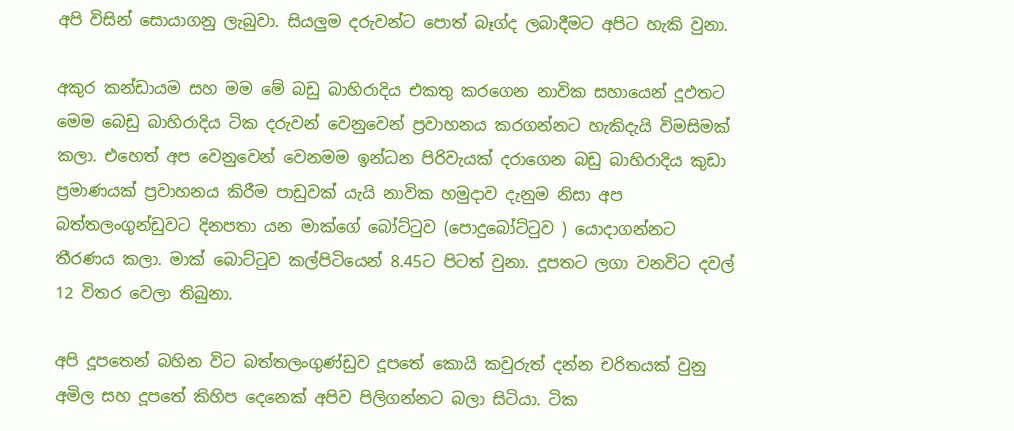අපි විසින් සොයාගනු ලැබුවා. සියලුම දරුවන්ට පොත් බෑග්ද ලබාදීමට අපිට හැකි වුනා.

අකුර කන්ඩායම සහ මම මේ බඩු බාහිරාදිය එකතු කරගෙන නාවික සහායෙන් දූඵතට මෙම බෙඩු බාහිරාදිය ටික දරුවන් වෙනුවෙන් ප්‍රවාහනය කරගන්නට හැකිදැයි විමසිමක් කලා. එහෙත් අප වෙනුවෙන් වෙනමම ඉන්ධන පිරිවැයක් දරාගෙන බඩු බාහිරාදිය කුඩා ප්‍රමාණයක් ප්‍රවාහනය කිරීම පාඩුවක් යැයි නාවික හමුදාව දැනුම නිසා අප බත්තලංගුන්ඩුවට දිනපතා යන මාක්ගේ බෝට්ටුව (පොදුබෝට්ටුව ) යොදාගන්නට තීරණය කලා. මාක් බොට්ටුව කල්පිටියෙන් 8.45ට පිටත් වුනා. දූපතට ලගා වනවිට දවල් 12 විතර වෙලා තිබුනා.

අපි දූපතෙන් බහින විට බත්තලංගුණ්ඩුව දූපතේ කොයි කවුරුත් දන්න චරිතයක් වුනු අමිල සහ දූපතේ කිහිප දෙනෙක් අපිව පිලිගන්නට බලා සිටියා. ටික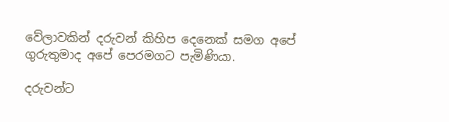වේලාවකින් දරුවන් කිහිප දෙනෙක් සමග අපේ ගුරුතුමාද අපේ පෙරමගට පැමිණියා.

දරුවන්ට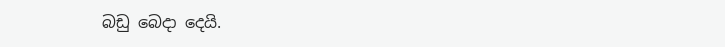බඩු බෙදා දෙයි.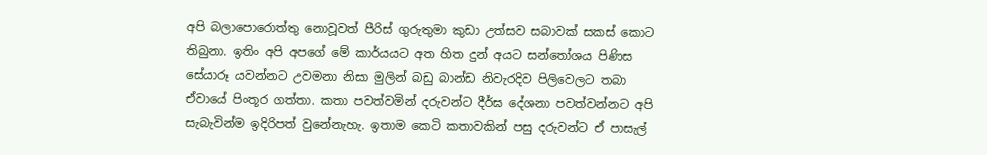අපි බලාපොරොත්තු නොවූවත් පීරිස් ගුරුතුමා කුඩා උත්සව සබාවක් සකස් කොට තිබුනා. ඉතිං අපි අපගේ මේ කාර්යයට අත හිත දුන් අයට සන්තෝශය පිණිස සේයාරූ යවන්නට උවමනා නිසා මුලින් බඩු බාන්ඩ නිවැරදිව පිලිවෙලට තබා ඒවායේ පිංතූර ගත්තා. කතා පවත්වමින් දරුවන්ට දීර්ඝ දේශනා පවත්වන්නට අපි සැබැවින්ම ඉදිරිපත් වුනේනැහැ. ඉතාම කෙටි කතාවකින් පසු දරුවන්ට ඒ පාසැල්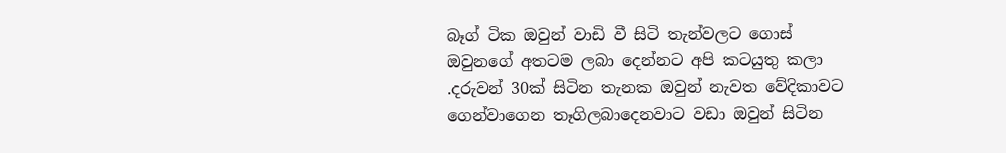බෑග් ටික ඔවුන් වාඩි වී සිටි තැන්වලට ගොස්  ඔවුනගේ අතටම ලබා දෙන්නට අපි කටයුතු කලා .දරුවන් 30ක් සිටින තැනක ඔවුන් නැවත වේදිකාවට ගෙන්වාගෙන තෑගිලබාදෙනවාට වඩා ඔවුන් සිටින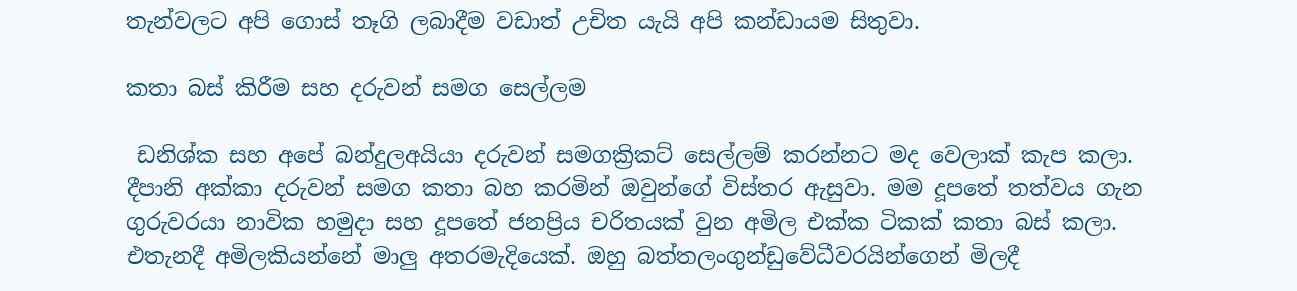තැන්වලට අපි ගොස් තෑගි ලබාදීම වඩාත් උචිත යැයි අපි කන්ඩායම සිතුවා.

කතා බස් කිරීම සහ දරුවන් සමග සෙල්ලම

 ඩනිශ්ක සහ අපේ බන්දුලඅයියා දරුවන් සමගක්‍රිකට් සෙල්ලම් කරන්නට මද වෙලාක් කැප කලා. දීපානි අක්කා දරුවන් සමග කතා බහ කරමින් ඔවුන්ගේ විස්තර ඇසුවා. මම දූපතේ තත්වය ගැන ගුරුවරයා නාවික හමුදා සහ දූපතේ ජනප්‍රිය චරිතයක් වුන අමිල එක්ක ටිකක් කතා බස් කලා. එතැනදී අමිලකියන්නේ මාලු අතරමැදියෙක්. ඔහු බත්තලංගුන්ඩුවේධීවරයින්ගෙන් මිලදී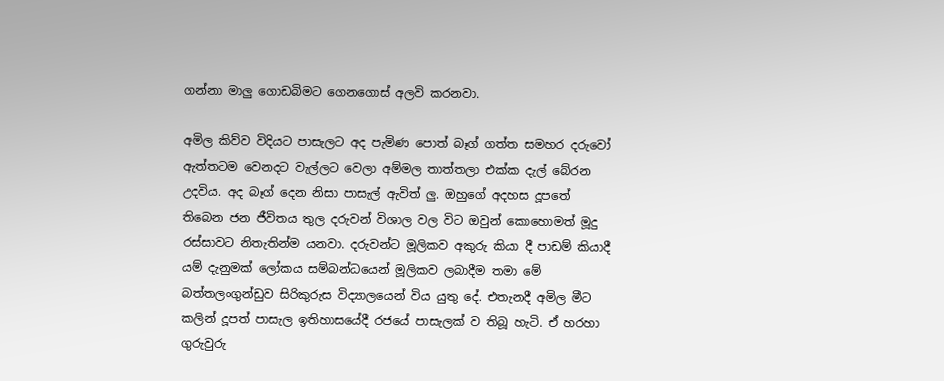ගන්නා මාලු ගොඩබිමට ගෙනගොස් අලවි කරනවා.

අමිල කිව්ව විදියට පාසැලට අද පැමිණ පොත් බෑග් ගත්ත සමහර දරුවෝ ඇත්තටම වෙනදට වැල්ලට වෙලා අම්මල තාත්තලා එක්ක දැල් බේරන උදවිය. අද බෑග් දෙන නිසා පාසැල් ඇවිත් ලු. ඔහුගේ අදහස දූපතේ තිබෙන ජන ජීවිතය තුල දරුවන් විශාල වල විට ඔවුන් කොහොමත් මූදු රස්සාවට නිතැතින්ම යනවා. දරුවන්ට මූලිකව අකුරු කියා දී පාඩම් කියාදී යම් දැනුමක් ලෝකය සම්බන්ධයෙන් මූලිකව ලබාදීම තමා මේ බත්තලංගුන්ඩුව සිරිකුරුස විද්‍යාලයෙන් විය යුතු දේ. එතැනදී අමිල මීට කලින් දූපත් පාසැල ඉතිහාසයේදී රජයේ පාසැලක් ව තිබූ හැටි. ඒ හරහා ගුරුවුරු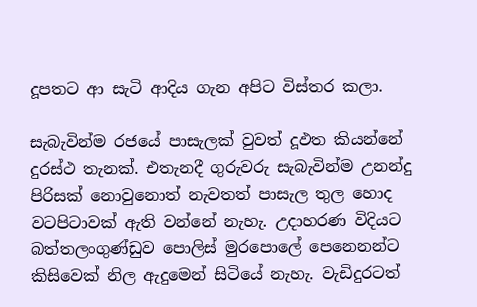දූපතට ආ සැටි ආදිය ගැන අපිට විස්තර කලා.

සැබැවින්ම රජයේ පාසැලක් වුවත් දූඵත කියන්නේ දුරස්ථ තැනක්. එතැනදී ගුරුවරු සැබැවින්ම උනන්දු පිරිසක් නොවුනොත් නැවතත් පාසැල තුල හොද වටපිටාවක් ඇති වන්නේ නැහැ. උදාහරණ විදියට බත්තලංගුණ්ඩුව පොලිස් මුරපොලේ පෙනෙනන්ට කිසිවෙක් නිල ඇදුමෙන් සිටියේ නැහැ. වැඩිදුරටත්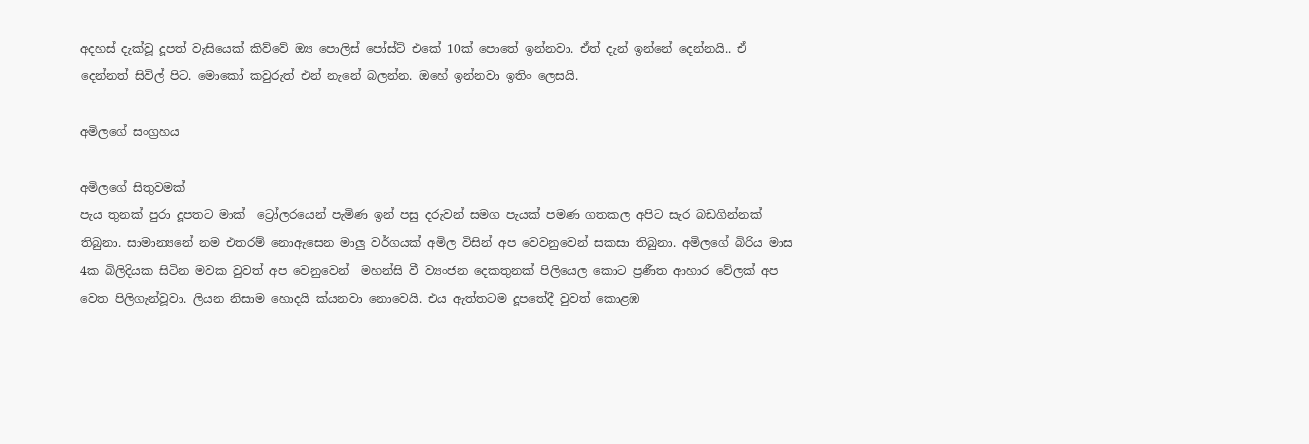අදහස් දැක්වූ දූපත් වැසියෙක් කිව්වේ ඔ්‍ය පොලිස් පෝස්ට් එකේ 10ක් පොතේ ඉන්නවා. ඒත් දැන් ඉන්නේ දෙන්නයි.. ඒ දෙන්නත් සිවිල් පිට. මොකෝ කවුරුත් එන් නැනේ බලන්න. ඔහේ ඉන්නවා ඉතිං ලෙසයි.

අමිලගේ සංග්‍රහය

අමිලගේ සිතුවමක්
පැය තුනක් පුරා දූපතට මාක්  ට්‍රෝලරයෙන් පැමිණ ඉන් පසු දරුවන් සමග පැයක් පමණ ගතකල අපිට සැර බඩගින්නක් තිබුනා. සාමාන්‍යනේ නම එතරම් නොඇසෙන මාලු වර්ගයක් අමිල විසින් අප වෙවනුවෙන් සකසා තිබුනා. අමිලගේ බිරිය මාස 4ක බිලිදියක සිටින මවක වුවත් අප වෙනුවෙන්  මහන්සි වී ව්‍යංජන දෙකතුනක් පිලියෙල කොට ප්‍රණීත ආහාර වේලක් අප වෙත පිලිගැන්වූවා. ලියන නිසාම හොදයි ක්යනවා නොවෙයි. එය ඇත්තටම දූපතේදී වුවත් කොළඹ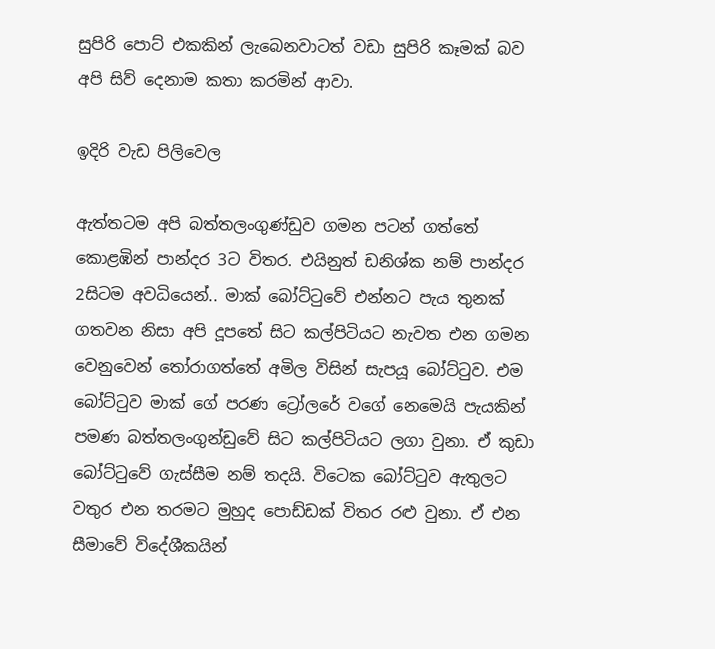සුපිරි පොට් එකකින් ලැබෙනවාටත් වඩා සුපිරි කෑමක් බව අපි සිව් දෙනාම කතා කරමින් ආවා.

ඉදිරි වැඩ පිලිවෙල

ඇත්තටම අපි බත්තලංගුණ්ඩුව ගමන පටන් ගත්තේ කොළඹින් පාන්දර 3ට විතර. එයිනුත් ඩනිශ්ක නම් පාන්දර 2සිටම අවධියෙන්.. මාක් බෝට්ටුවේ එන්නට පැය තුනක් ගතවන නිසා අපි දූපතේ සිට කල්පිටියට නැවත එන ගමන වෙනුවෙන් තෝරාගත්තේ අමිල විසින් සැපයූ බෝට්ටුව. එම බෝට්ටුව මාක් ගේ පරණ ට්‍රෝලරේ වගේ නෙමෙයි පැයකින් පමණ බත්තලංගුන්ඩුවේ සිට කල්පිටියට ලගා වුනා. ඒ කුඩා බෝට්ටුවේ ගැස්සීම නම් තදයි. විටෙක බෝට්ටුව ඇතුලට වතුර එන තරමට මුහුද පොඩ්ඩක් විතර රළු වුනා. ඒ එන සීමාවේ විදේශීකයින්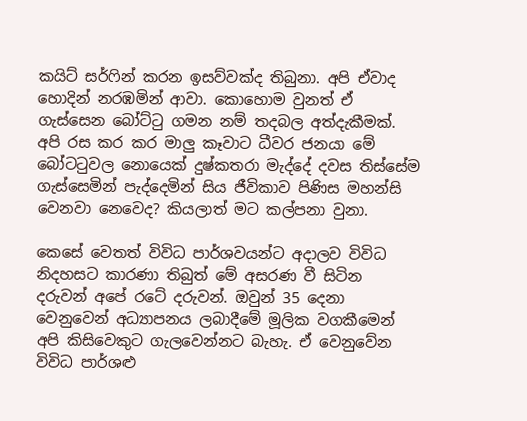කයිට් සර්ෆින් කරන ඉසව්වක්ද තිබුනා. අපි ඒවාද හොදින් නරඹමින් ආවා. කොහොම වුනත් ඒ ගැස්සෙන බෝට්ටු ගමන නම් තදබල අත්දැකීමක්. අපි රස කර කර මාලු කෑවාට ධීවර ජනයා මේ බෝටටුවල නොයෙක් දුෂ්කතරා මැද්දේ දවස තිස්සේම ගැස්සෙමින් පැද්දෙමින් සිය ජීවිකාව පිණිස මහන්සි වෙනවා නෙවෙද? කියලාත් මට කල්පනා වුනා.

කෙසේ වෙතත් විවිධ පාර්ශවයන්ට අදාලව විවිධ නිදහසට කාරණා තිබුත් මේ අසරණ වී සිටින දරුවන් අපේ රටේ දරුවන්. ඔවුන් 35 දෙනා වෙනුවෙන් අධ්‍යාපනය ලබාදීමේ මූලික වගකීමෙන් අපි කිසිවෙකුට ගැලවෙන්නට බැහැ. ඒ වෙනුවේන විවිධ පාර්ශළු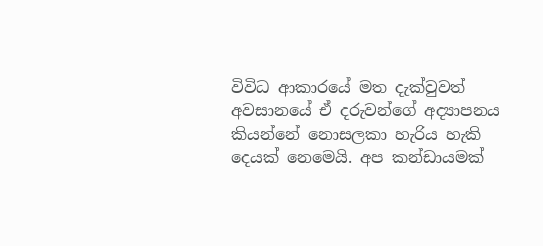විවිධ ආකාරයේ මත දැක්වුවත් අවසානයේ ඒ දරුවන්ගේ අද්‍යාපනය කියන්නේ නොසලකා හැරිය හැකි දෙයක් නෙමෙයි. අප කන්ඩායමක්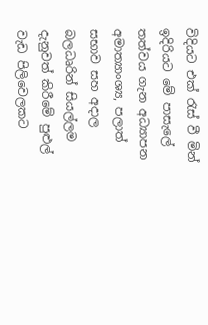විදියට එක් රැස් වී මින් ඉදිරියට මේ පාසැලේ තත්වය ගැන අධ්‍යාපන අමාත්‍යාංශ්‍ය, පලාත් සභාව සහ අදාල බලධෘරින් සියල්ලම දැනුවත් කිරීමේ පුළුල් වැඩ පිලිවෙලකට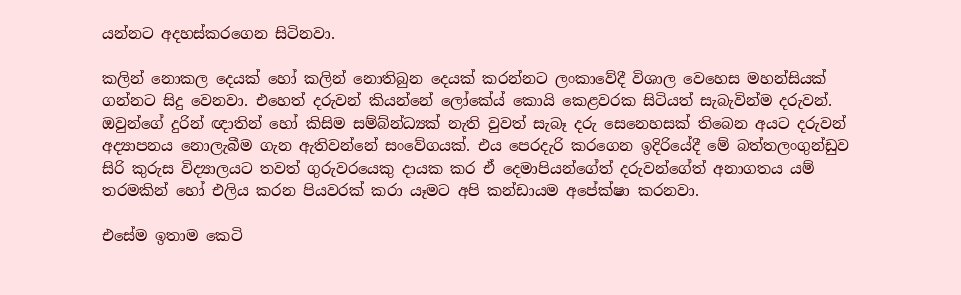යන්නට අදහස්කරගෙන සිටිනවා.

කලින් නොකල දෙයක් හෝ කලින් නොතිබුන දෙයක් කරන්නට ලංකාවේදී විශාල වෙහෙස මහන්සියක් ගන්නට සිදු වෙනවා. එහෙත් දරුවන් කියන්නේ ලෝකේය් කොයි කෙළවරක සිටියත් සැබැවින්ම දරුවන්. ඔවුන්ගේ දුරින් ඥාතින් හෝ කිසිම සම්බ්න්ධ්‍යක් නැති වුවත් සැබෑ දරු සෙනෙහසක් තිබෙන අයට දරුවන් අද්‍යාපනය නොලැබීම ගැන ඇතිවන්නේ සංවේගයක්. එය පෙරදැරි කරගෙන ඉදිරියේදී මේ බත්තලංගුන්ඩුව සිරි කුරුස විද්‍යාලයට තවත් ගුරුවරයෙකු දායක කර ඒ දෙමාපියන්ගේත් දරුවන්ගේත් අනාගතය යම් තරමකින් හෝ එලිය කරන පියවරක් කරා යෑමට අපි කන්ඩායම අපේක්ෂා කරනවා.

එසේම ඉතාම කෙටි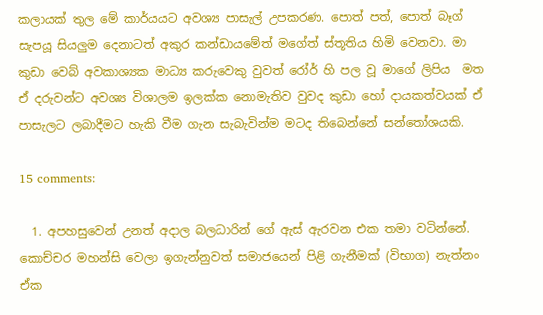කලායක් තුල මේ කාර්යයට අවශ්‍ය පාසැල් උපකරණ. පොත් පත්, පොත් බෑග් සැපයූ සියලුම දෙනාටත් අකුර කන්ඩායමේත් මගේත් ස්තූතිය හිමි වෙනවා. මා කුඩා වෙබ් අවකාශ්‍යක මාධ්‍ය කරුවෙකු වුවත් රෝර් හි පල වූ මාගේ ලිපිය  මත ඒ දරුවන්ට අවශ්‍ය විශාලම ඉලක්ක නොමැතිව වුවද කුඩා හෝ දායකත්වයක් ඒ පාසැලට ලබාදීමට හැකි වීම ගැන සැබැවින්ම මටද තිබෙන්නේ සන්තෝශයකි.

15 comments:

  1. අපහසුවෙන් උනත් අදාල බලධාරින් ගේ ඇස් ඇරවන එක තමා වටින්නේ. කොච්චර මහන්සි වෙලා ඉගැන්නුවත් සමාජයෙන් පිළි ගැනීමක් (විභාග) නැත්නං ඒක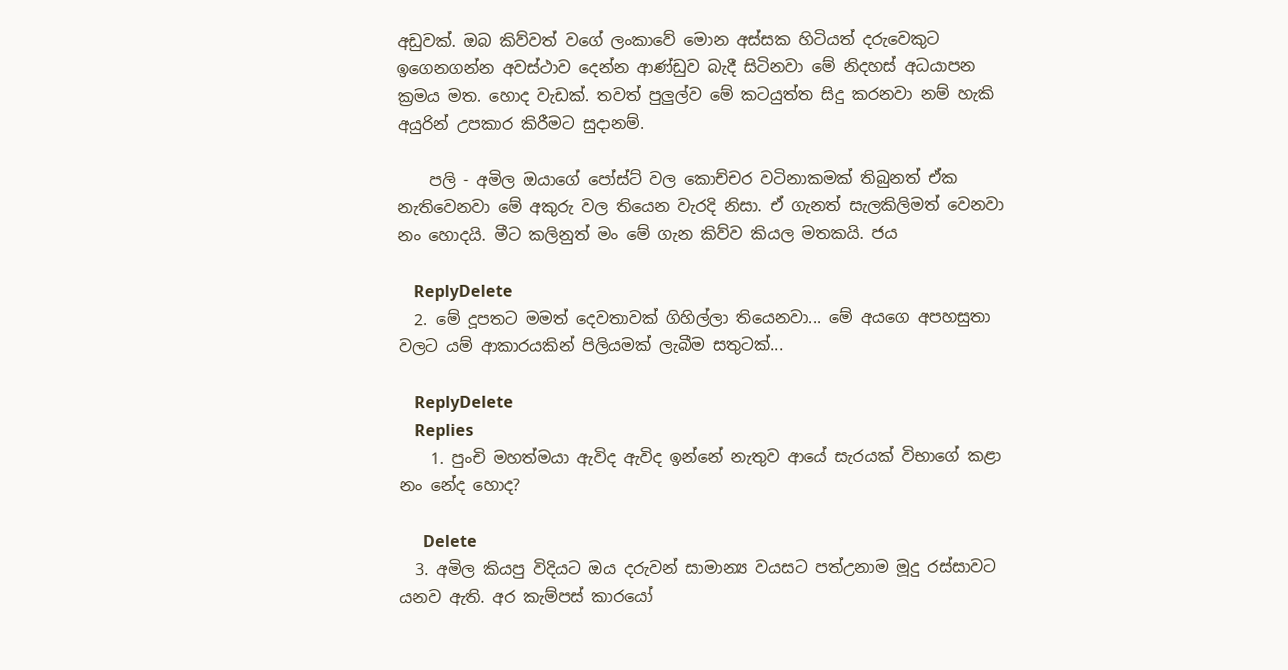අඩුවක්. ඔබ කිව්වත් වගේ ලංකාවේ මොන අස්සක හිටියත් දරුවෙකුට ඉගෙනගන්න අවස්ථාව දෙන්න ආණ්ඩුව බැදී සිටිනවා මේ නිදහස් අධයාපන ක්‍රමය මත. හොද වැඩක්. තවත් පුලුල්ව මේ කටයුත්ත සිදු කරනවා නම් හැකි අයුරින් උපකාර කිරීමට සුදානම්.

    පලි - අමිල ඔයාගේ පෝස්ට් වල කොච්චර වටිනාකමක් තිබුනත් ඒක නැතිවෙනවා මේ අකුරු වල තියෙන වැරදි නිසා. ඒ ගැනත් සැලකිලිමත් වෙනවා නං හොදයි. මීට කලිනුත් මං මේ ගැන කිව්ව කියල මතකයි. ජය

    ReplyDelete
  2. මේ දූපතට මමත් දෙවතාවක් ගිහිල්ලා තියෙනවා... මේ අයගෙ අපහසුතා වලට යම් ආකාරයකින් පිලියමක් ලැබීම සතුටක්...

    ReplyDelete
    Replies
    1. පුංචි මහත්මයා ඇවිද ඇවිද ඉන්නේ නැතුව ආයේ සැරයක් විභාගේ කළා නං නේද හොද?

      Delete
  3. අමිල කියපු විදියට ඔය දරුවන් සාමාන්‍ය වයසට පත්උනාම මූදු රස්සාවට යනව ඇති. අර කැම්පස් කාරයෝ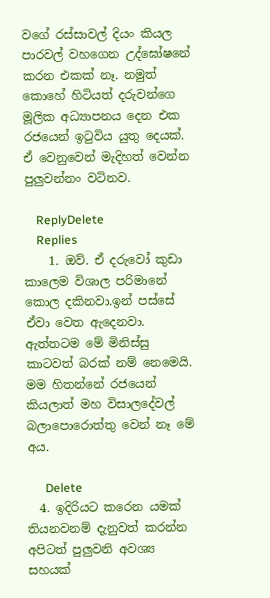වගේ රස්සාවල් දියං කියල පාරවල් වහගෙන උද්ඝෝෂනේ කරන එකක් නෑ. නමුත් කොහේ හිටියත් දරුවන්ගෙ මූලික අධ්‍යාපනය දෙන එක රජයෙන් ඉටුවිය යුතු දෙයක්. ඒ වෙනුවෙන් මැදිහත් වෙන්න පුලුවන්නං වටිනව.

    ReplyDelete
    Replies
    1. ඔව්. ඒ දරුවෝ කුඩා කාලෙම විශාල පරිමානේ කොල දකිනවා.ඉන් පස්සේ ඒවා වෙත ඇදෙනවා. ඇත්තටම මේ මිනිස්සු කාටවත් බරක් නම් නෙමෙයි. මම හිතන්නේ රජයෙන් කියලාත් මහ විසාලදේවල් බලාපොරොත්තු වෙන් නෑ මේ අය.

      Delete
  4. ඉදිරියට කරෙන යමක් තියනවනම් දැනුවත් කරන්න අපිටත් පුලුවනි අවශ්‍ය සහයක්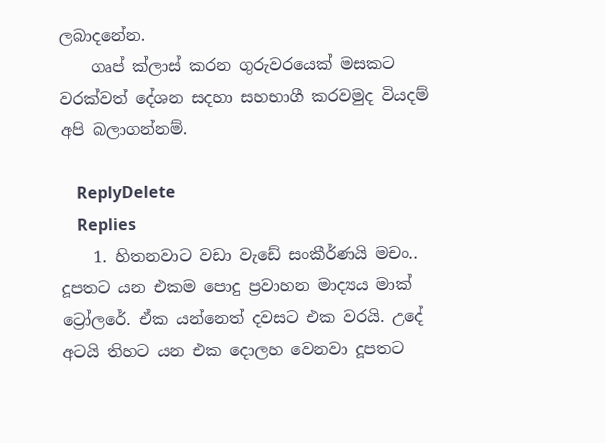ලබාදනේන.
    ගෘප් ක්ලාස් කරන ගුරුවරයෙක් මසකට වරක්වත් දේශන සදහා සහභාගී කරවමුද වියදම් අපි බලාගන්නම්.

    ReplyDelete
    Replies
    1. හිතනවාට වඩා වැඩේ සංකීර්ණයි මචං.. දූපතට යන එකම පොදු ප්‍රවාහන මාද්‍යය මාක් ට්‍රෝලරේ. ඒක යන්නෙත් දවසට එක වරයි. උදේ අටයි තිහට යන එක දොලහ වෙනවා දූපතට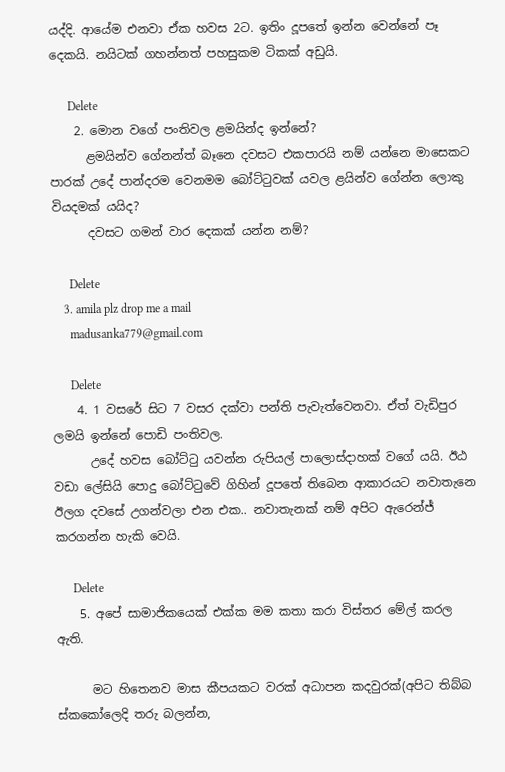යද්දි. ආයේම එනවා ඒක හවස 2ට. ඉතිං දූපතේ ඉන්න වෙන්නේ පෑ දෙකයි. නයිටක් ගහන්නත් පහසුකම ටිකක් අඩුයි.

      Delete
    2. මොන වගේ පංතිවල ළමයින්ද ඉන්නේ?
      ළමයින්ව ගේනන්ත් බෑනෙ දවසට එකපාරයි නම් යන්නෙ මාසෙකට පාරක් උදේ පාන්දරම වෙනමම බෝට්ටුවක් යවල ළයින්ව ගේන්න ලොකු වියදමක් යයිද?
      දවසට ගමන් වාර දෙකක් යන්න නම්?

      Delete
    3. amila plz drop me a mail
      madusanka779@gmail.com

      Delete
    4. 1 වසරේ සිට 7 වසර දක්වා පන්ති පැවැත්වෙනවා. ඒත් වැඩිපුර ලමයි ඉන්නේ පොඩි පංතිවල.
      උදේ හවස බෝට්ටු යවන්න රුපියල් පාලොස්දාහක් වගේ යයි. ඊඨ වඩා ලේසියි පොදු බෝට්ටුවේ ගිහින් දූපතේ තිබෙන ආකාරයට නවාතැනෙ ඊලග දවසේ උගන්වලා එන එක.. නවාතැනක් නම් අපිට ඇරෙන්ජ් කරගන්න හැකි වෙයි.

      Delete
    5. අපේ සාමාජිකයෙක් එක්ක මම කතා කරා විස්තර මේල් කරල ඇති.

      මට හිතෙනව මාස කීපයකට වරක් අධාපන කදවුරක්(අපිට තිබ්බ ස්කකෝලෙදි තරු බලන්න,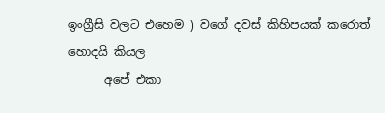ඉංග්‍රීසි වලට එහෙම ) වගේ දවස් කිහිපයක් කරොත් හොදයි කියල
      අපේ එකා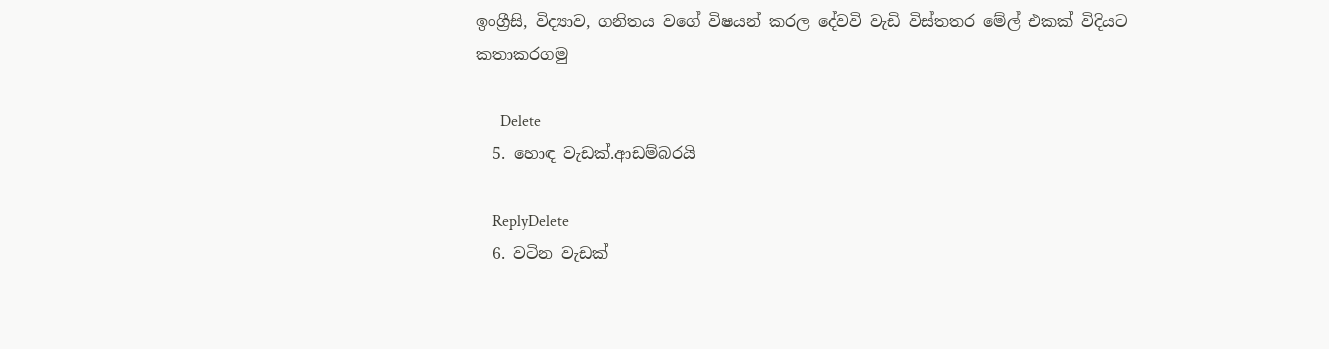ඉංග්‍රීසි, විද්‍යාව, ගනිතය වගේ විෂයන් කරල දේවවි වැඩි විස්තතර මේල් එකක් විදියට කතාකරගමු

      Delete
  5. හොඳ වැඩක්.ආඩම්බරයි

    ReplyDelete
  6. වටින වැඩක්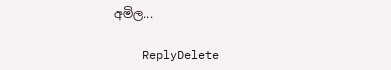අමිල...

    ReplyDelete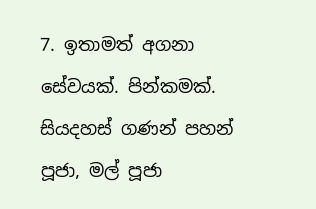7. ඉතාමත් අගනා සේවයක්. පින්කමක්. සියදහස් ගණන් පහන් පූජා, මල් පූජා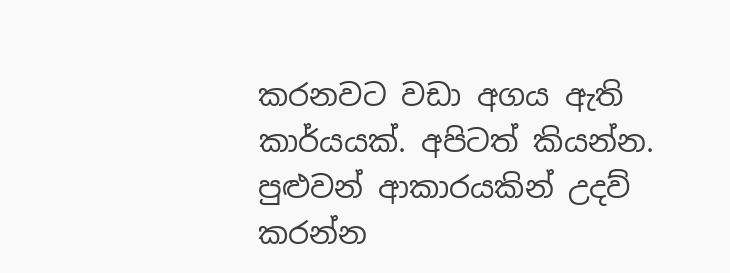කරනවට වඩා අගය ඇති කාර්යයක්. අපිටත් කියන්න. පුළුවන් ආකාරයකින් උදව් කරන්න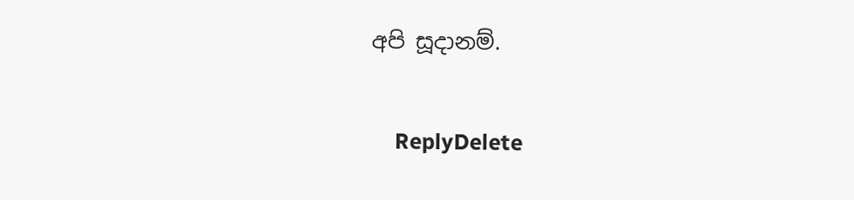අපි සූදානම්.

    ReplyDelete